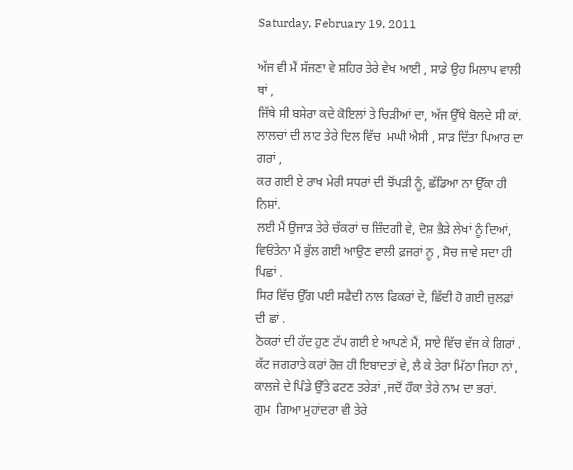Saturday, February 19, 2011

ਅੱਜ ਵੀ ਮੈਂ ਸੱਜਣਾ ਵੇ ਸ਼ਹਿਰ ਤੇਰੇ ਵੇਖ ਆਈ , ਸਾਡੇ ਉਹ ਮਿਲਾਪ ਵਾਲੀ ਥਾਂ ,
ਜਿੱਥੇ ਸੀ ਬਸੇਰਾ ਕਦੇ ਕੋਇਲਾਂ ਤੇ ਚਿੜੀਆਂ ਦਾ, ਅੱਜ ਉੱਥੇ ਬੋਲਦੇ ਸੀ ਕਾਂ.
ਲਾਲਚਾਂ ਦੀ ਲਾਟ ਤੇਰੇ ਦਿਲ ਵਿੱਚ  ਮਘੀ ਐਸੀ , ਸਾੜ ਦਿੱਤਾ ਪਿਆਰ ਦਾ ਗਰਾਂ ,
ਕਰ ਗਈ ਏ ਰਾਖ ਮੇਰੀ ਸਧਰਾਂ ਦੀ ਝੋਂਪੜੀ ਨੂੰ, ਛੱਡਿਆ ਨਾ ਉੱਕਾ ਹੀ ਨਿਸ਼ਾਂ.
ਲਈ ਮੈਂ ਉਜਾੜ ਤੇਰੇ ਚੱਕਰਾਂ ਚ ਜ਼ਿੰਦਗੀ ਵੇ, ਦੋਸ਼ ਭੈੜੇ ਲੇਖਾਂ ਨੂੰ ਦਿਆਂ,
ਵਿਓਂਤੇਨਾ ਮੈਂ ਭੁੱਲ ਗਈ ਆਉਣ ਵਾਲੀ ਫ਼ਜਰਾਂ ਨੂ , ਸੋਚ ਜਾਵੇ ਸਦਾ ਹੀ ਪਿਛਾਂ .
ਸਿਰ ਵਿੱਚ ਉੱਗ ਪਈ ਸਫੈਦੀ ਨਾਲ ਫਿਕਰਾਂ ਦੇ, ਛਿੱਦੀ ਹੋ ਗਈ ਜ਼ੁਲਫ਼ਾਂ ਦੀ ਛਾਂ .
ਠੋਕਰਾਂ ਦੀ ਹੱਦ ਹੁਣ ਟੱਪ ਗਈ ਏ ਆਪਣੇ ਮੈਂ, ਸਾਏ ਵਿੱਚ ਵੱਜ ਕੇ ਗਿਰਾਂ .
ਕੱਟ ਜਗਰਾਤੇ ਕਰਾਂ ਰੋਜ਼ ਹੀ ਇਬਾਦਤਾਂ ਵੇ, ਲੈ ਕੇ ਤੇਰਾ ਮਿੱਠਾ ਜਿਹਾ ਨਾਂ ,
ਕਾਲਜੇ ਦੇ ਪਿੰਡੇ ਉੱਤੇ ਫਟਣ ਤਰੇੜਾਂ ,ਜਦੋਂ ਹੌਕਾ ਤੇਰੇ ਨਾਮ ਦਾ ਭਰਾਂ.
ਗੁਮ  ਗਿਆ ਮੁਹਾਂਦਰਾ ਵੀ ਤੇਰੇ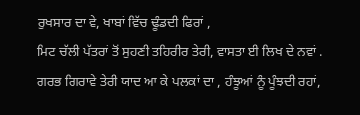ਰੁਖਸਾਰ ਦਾ ਵੇ, ਖਾਬਾਂ ਵਿੱਚ ਢੂੰਡਦੀ ਫਿਰਾਂ ,
ਮਿਟ ਚੱਲੀ ਪੱਤਰਾਂ ਤੋਂ ਸੁਹਣੀ ਤਹਿਰੀਰ ਤੇਰੀ, ਵਾਸਤਾ ਈ ਲਿਖ ਦੇ ਨਵਾਂ .
ਗਰਭ ਗਿਰਾਵੇ ਤੇਰੀ ਯਾਦ ਆ ਕੇ ਪਲਕਾਂ ਦਾ , ਹੰਝੂਆਂ ਨੂੰ ਪੂੰਝਦੀ ਰਹਾਂ,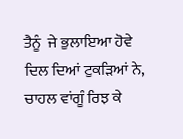ਤੈਨੂੰ  ਜੇ ਭੁਲਾਇਆ ਹੋਵੇ ਦਿਲ ਦਿਆਂ ਟੁਕੜਿਆਂ ਨੇ, ਚਾਹਲ ਵਾਂਗੂੰ ਰਿਝ ਕੇ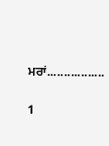ਮਰਾਂ.................

1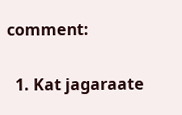comment:

  1. Kat jagaraate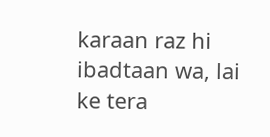karaan raz hi ibadtaan wa, lai ke tera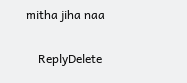mitha jiha naa

    ReplyDelete